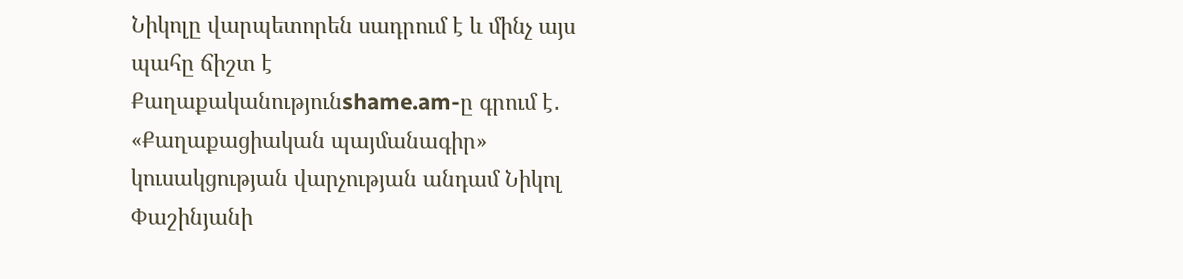Նիկոլը վարպետորեն սադրում է և մինչ այս պահը ճիշտ է
Քաղաքականությունshame.am-ը գրում է․
«Քաղաքացիական պայմանագիր» կուսակցության վարչության անդամ Նիկոլ Փաշինյանի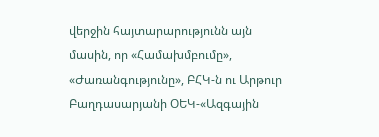վերջին հայտարարությունն այն մասին, որ «Համախմբումը», «Ժառանգությունը», ԲՀԿ-ն ու Արթուր Բաղդասարյանի ՕԵԿ-«Ազգային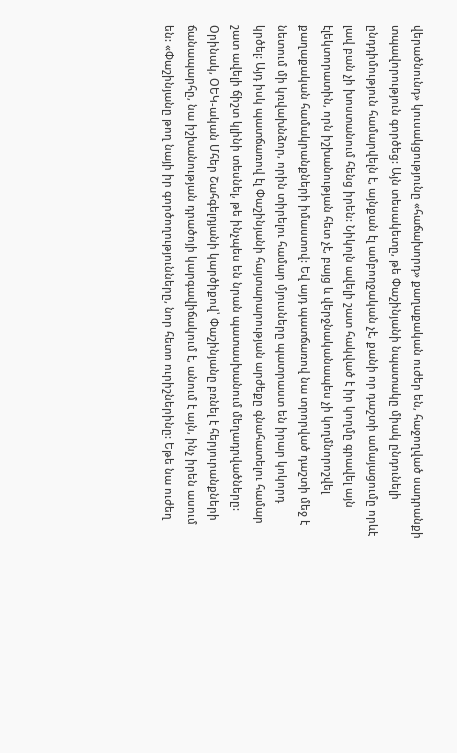վերածնունդ» կուսակցությունը «հաճախորդ» քաղաքական ուժեր են, հաջողված սադրանքի տպավորություն գործեց: Այն տեսակետը, թե Փաշինյանի նպատակը միակ ընդունելի ընդդիմություն համարվելն է, այնքան էլ ամբողջական չէ, քանի որ դաշտի ամայացումը որևէ լավ բան չի խոստանում հենց իրեն: Նիկոլն ավելի շատ հակված է իր կողմը գրավել այն էլեկտորատին, որն իշխանության հետ չէ, բայց և վերջնականապես չի կողմնորոշվել քաղաքական համակրանքների իմաստով: Եվ այդ պատճառով նա տրորված դաշտի մեջ է նետում մի կռվախնձոր, որին տիրելու համար մյուսները պատրաստ են իրար կոկորդ կրծել: Այդ իսկ պատճառով էլ Փաշինյանի հայտարարության արժեքը գնահատելու համար շատ ավելի ճիշտ կլինի տեսնել, թե ինչպես են նրան պատասխանում մեղադրվածները:
Օրինակ, ՕԵԿ-ական Մհեր Շահգելդյանի կարծիքով՝ Փաշինյանը բռնել է հերյուրանքների ճանապարհը, նա իշխանության դրածոյի կարգավիճակում է, անում է այն, ինչ իրեն ասում են: «Փաշինյանը թող նայի իր գործողությունները, նոր հետո ուրիշներինը: Եթե նա ուժեղ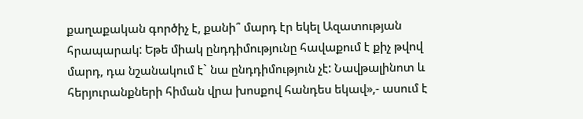քաղաքական գործիչ է, քանի՞ մարդ էր եկել Ազատության հրապարակ: Եթե միակ ընդդիմությունը հավաքում է քիչ թվով մարդ, դա նշանակում է` նա ընդդիմություն չէ: Նավթալինոտ և հերյուրանքների հիման վրա խոսքով հանդես եկավ»,- ասում է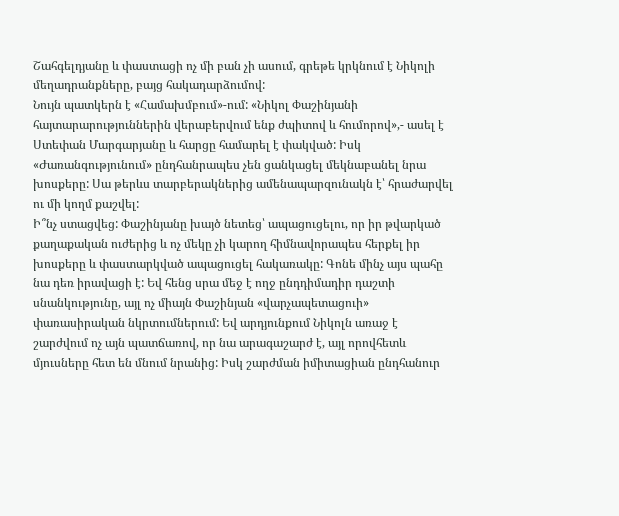Շահգելդյանը և փաստացի ոչ մի բան չի ասում, գրեթե կրկնում է Նիկոլի մեղադրանքները, բայց հակադարձումով:
Նույն պատկերն է «Համախմբում»-ում: «Նիկոլ Փաշինյանի հայտարարություններին վերաբերվում ենք ժպիտով և հումորով»,- ասել է Ստեփան Մարգարյանը և հարցը համարել է փակված: Իսկ «Ժառանգությունում» ընդհանրապես չեն ցանկացել մեկնաբանել նրա խոսքերը: Սա թերևս տարբերակներից ամենապարզունակն է՝ հրաժարվել ու մի կողմ քաշվել:
Ի՞նչ ստացվեց: Փաշինյանը խայծ նետեց՝ ապացուցելու, որ իր թվարկած քաղաքական ուժերից և ոչ մեկը չի կարող հիմնավորապես հերքել իր խոսքերը և փաստարկված ապացուցել հակառակը: Գոնե մինչ այս պահը նա դեռ իրավացի է: Եվ հենց սրա մեջ է ողջ ընդդիմադիր դաշտի սնանկությունը, այլ ոչ միայն Փաշինյան «վարչապետացուի» փառասիրական նկրտումներում: Եվ արդյունքում Նիկոլն առաջ է շարժվում ոչ այն պատճառով, որ նա արագաշարժ է, այլ որովհետև մյուսները հետ են մնում նրանից: Իսկ շարժման իմիտացիան ընդհանուր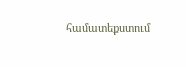համատեքստում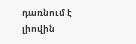դառնում է լիովին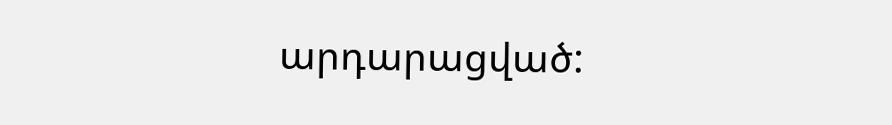արդարացված: